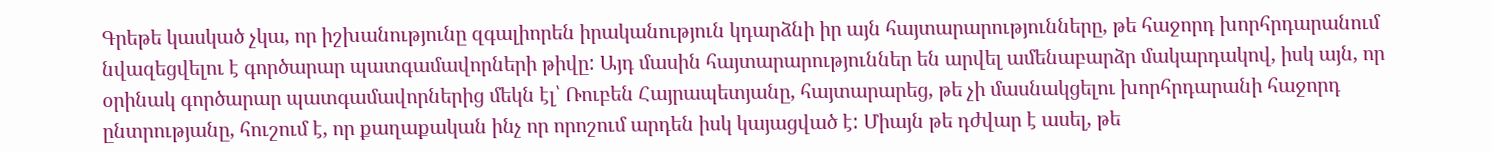Գրեթե կասկած չկա, որ իշխանությունը զգալիորեն իրականություն կդարձնի իր այն հայտարարությունները, թե հաջորդ խորհրդարանում նվազեցվելու է գործարար պատգամավորների թիվը: Այդ մասին հայտարարություններ են արվել ամենաբարձր մակարդակով, իսկ այն, որ օրինակ գործարար պատգամավորներից մեկն էլ՝ Ռուբեն Հայրապետյանը, հայտարարեց, թե չի մասնակցելու խորհրդարանի հաջորդ ընտրությանը, հուշում է, որ քաղաքական ինչ որ որոշում արդեն իսկ կայացված է: Միայն թե դժվար է ասել, թե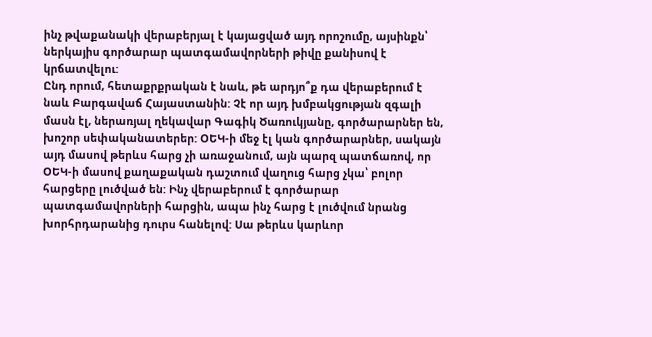ինչ թվաքանակի վերաբերյալ է կայացված այդ որոշումը, այսինքն՝ ներկայիս գործարար պատգամավորների թիվը քանիսով է կրճատվելու:
Ընդ որում, հետաքրքրական է նաև, թե արդյո՞ք դա վերաբերում է նաև Բարգավաճ Հայաստանին: Չէ որ այդ խմբակցության զգալի մասն էլ, ներառյալ ղեկավար Գագիկ Ծառուկյանը, գործարարներ են, խոշոր սեփականատերեր: ՕԵԿ-ի մեջ էլ կան գործարարներ, սակայն այդ մասով թերևս հարց չի առաջանում, այն պարզ պատճառով, որ ՕԵԿ-ի մասով քաղաքական դաշտում վաղուց հարց չկա՝ բոլոր հարցերը լուծված են: Ինչ վերաբերում է գործարար պատգամավորների հարցին, ապա ինչ հարց է լուծվում նրանց խորհրդարանից դուրս հանելով: Սա թերևս կարևոր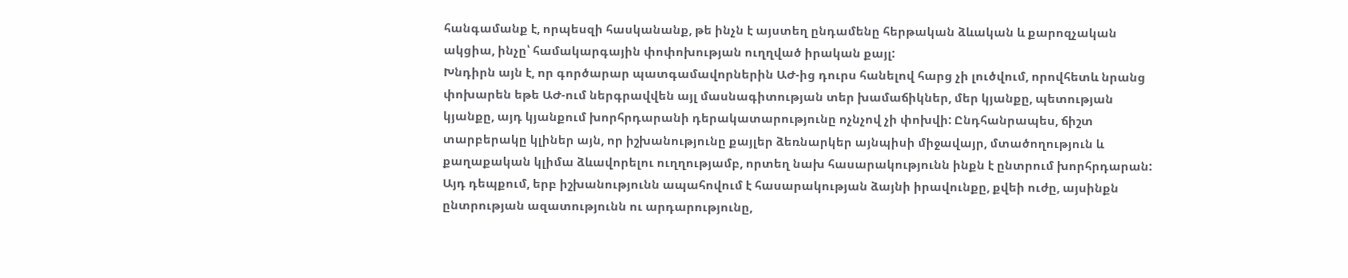հանգամանք է, որպեսզի հասկանանք, թե ինչն է այստեղ ընդամենը հերթական ձևական և քարոզչական ակցիա, ինչը՝ համակարգային փոփոխության ուղղված իրական քայլ:
Խնդիրն այն է, որ գործարար պատգամավորներին ԱԺ-ից դուրս հանելով հարց չի լուծվում, որովհետև նրանց փոխարեն եթե ԱԺ-ում ներգրավվեն այլ մասնագիտության տեր խամաճիկներ, մեր կյանքը, պետության կյանքը, այդ կյանքում խորհրդարանի դերակատարությունը ոչնչով չի փոխվի: Ընդհանրապես, ճիշտ տարբերակը կլիներ այն, որ իշխանությունը քայլեր ձեռնարկեր այնպիսի միջավայր, մտածողություն և քաղաքական կլիմա ձևավորելու ուղղությամբ, որտեղ նախ հասարակությունն ինքն է ընտրում խորհրդարան: Այդ դեպքում, երբ իշխանությունն ապահովում է հասարակության ձայնի իրավունքը, քվեի ուժը, այսինքն ընտրության ազատությունն ու արդարությունը,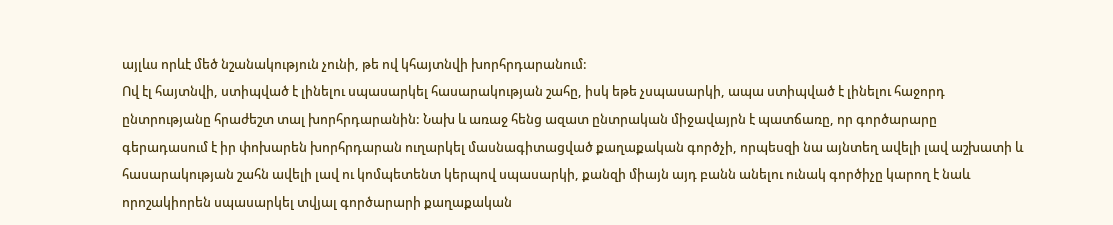այլևս որևէ մեծ նշանակություն չունի, թե ով կհայտնվի խորհրդարանում:
Ով էլ հայտնվի, ստիպված է լինելու սպասարկել հասարակության շահը, իսկ եթե չսպասարկի, ապա ստիպված է լինելու հաջորդ ընտրությանը հրաժեշտ տալ խորհրդարանին: Նախ և առաջ հենց ազատ ընտրական միջավայրն է պատճառը, որ գործարարը գերադասում է իր փոխարեն խորհրդարան ուղարկել մասնագիտացված քաղաքական գործչի, որպեսզի նա այնտեղ ավելի լավ աշխատի և հասարակության շահն ավելի լավ ու կոմպետենտ կերպով սպասարկի, քանզի միայն այդ բանն անելու ունակ գործիչը կարող է նաև որոշակիորեն սպասարկել տվյալ գործարարի քաղաքական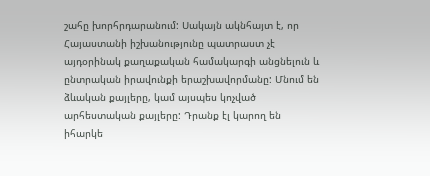շահը խորհրդարանում: Սակայն ակնհայտ է, որ Հայաստանի իշխանությունը պատրաստ չէ այդօրինակ քաղաքական համակարգի անցնելուն և ընտրական իրավունքի երաշխավորմանը: Մնում են ձևական քայլերը, կամ այսպես կոչված արհեստական քայլերը: Դրանք էլ կարող են իհարկե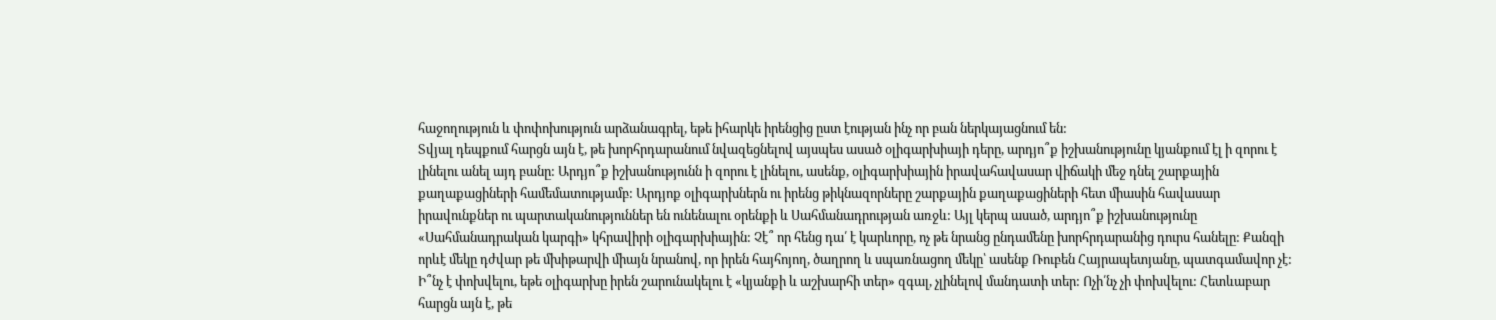հաջողություն և փոփոխություն արձանագրել, եթե իհարկե իրենցից ըստ էության ինչ որ բան ներկայացնում են:
Տվյալ դեպքում հարցն այն է, թե խորհրդարանում նվազեցնելով այսպես ասած օլիգարխիայի դերը, արդյո՞ք իշխանությունը կյանքում էլ ի զորու է լինելու անել այդ բանը: Արդյո՞ք իշխանությունն ի զորու է լինելու, ասենք, օլիգարխիային իրավահավասար վիճակի մեջ դնել շարքային քաղաքացիների համեմատությամբ: Արդյոք օլիգարխներն ու իրենց թիկնազորները շարքային քաղաքացիների հետ միասին հավասար իրավունքներ ու պարտականություններ են ունենալու օրենքի և Սահմանադրության առջև: Այլ կերպ ասած, արդյո՞ք իշխանությունը «Սահմանադրական կարգի» կհրավիրի օլիգարխիային: Չէ՞ որ հենց դա՛ է կարևորը, ոչ թե նրանց ընդամենը խորհրդարանից դուրս հանելը: Քանզի որևէ մեկը դժվար թե մխիթարվի միայն նրանով, որ իրեն հայհոյող, ծաղրող և սպառնացող մեկը՝ ասենք Ռուբեն Հայրապետյանը, պատգամավոր չէ:
Ի՞նչ է փոխվելու, եթե օլիգարխը իրեն շարունակելու է «կյանքի և աշխարհի տեր» զգալ, չլինելով մանդատի տեր: Ոչի՛նչ չի փոխվելու: Հետևաբար հարցն այն է, թե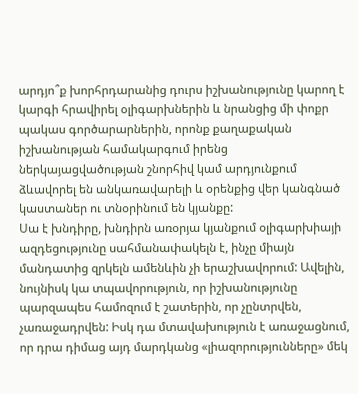արդյո՞ք խորհրդարանից դուրս իշխանությունը կարող է կարգի հրավիրել օլիգարխներին և նրանցից մի փոքր պակաս գործարարներին, որոնք քաղաքական իշխանության համակարգում իրենց ներկայացվածության շնորհիվ կամ արդյունքում ձևավորել են անկառավարելի և օրենքից վեր կանգնած կաստաներ ու տնօրինում են կյանքը:
Սա է խնդիրը, խնդիրն առօրյա կյանքում օլիգարխիայի ազդեցությունը սահմանափակելն է, ինչը միայն մանդատից զրկելն ամենևին չի երաշխավորում: Ավելին, նույնիսկ կա տպավորություն, որ իշխանությունը պարզապես համոզում է շատերին, որ չընտրվեն, չառաջադրվեն: Իսկ դա մտավախություն է առաջացնում, որ դրա դիմաց այդ մարդկանց «լիազորությունները» մեկ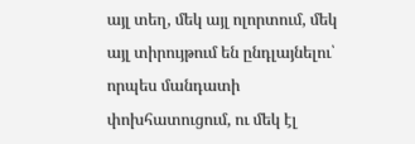այլ տեղ, մեկ այլ ոլորտում, մեկ այլ տիրույթում են ընդլայնելու՝ որպես մանդատի փոխհատուցում, ու մեկ էլ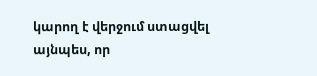կարող է վերջում ստացվել այնպես, որ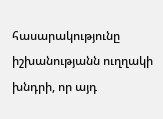հասարակությունը իշխանությանն ուղղակի խնդրի, որ այդ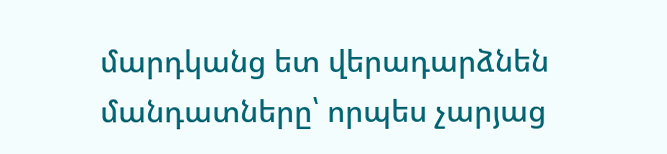մարդկանց ետ վերադարձնեն մանդատները՝ որպես չարյաց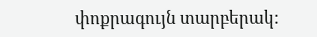փոքրագույն տարբերակ: